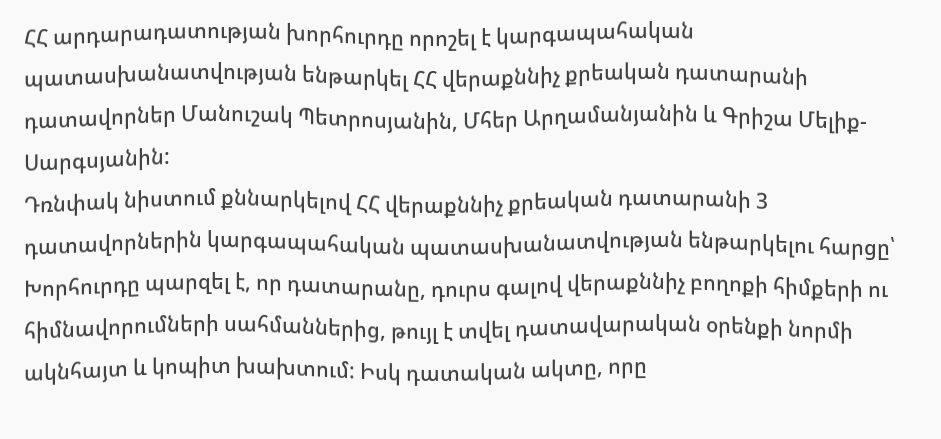ՀՀ արդարադատության խորհուրդը որոշել է կարգապահական պատասխանատվության ենթարկել ՀՀ վերաքննիչ քրեական դատարանի դատավորներ Մանուշակ Պետրոսյանին, Մհեր Արղամանյանին և Գրիշա Մելիք-Սարգսյանին:
Դռնփակ նիստում քննարկելով ՀՀ վերաքննիչ քրեական դատարանի 3 դատավորներին կարգապահական պատասխանատվության ենթարկելու հարցը՝ Խորհուրդը պարզել է, որ դատարանը, դուրս գալով վերաքննիչ բողոքի հիմքերի ու հիմնավորումների սահմաններից, թույլ է տվել դատավարական օրենքի նորմի ակնհայտ և կոպիտ խախտում: Իսկ դատական ակտը, որը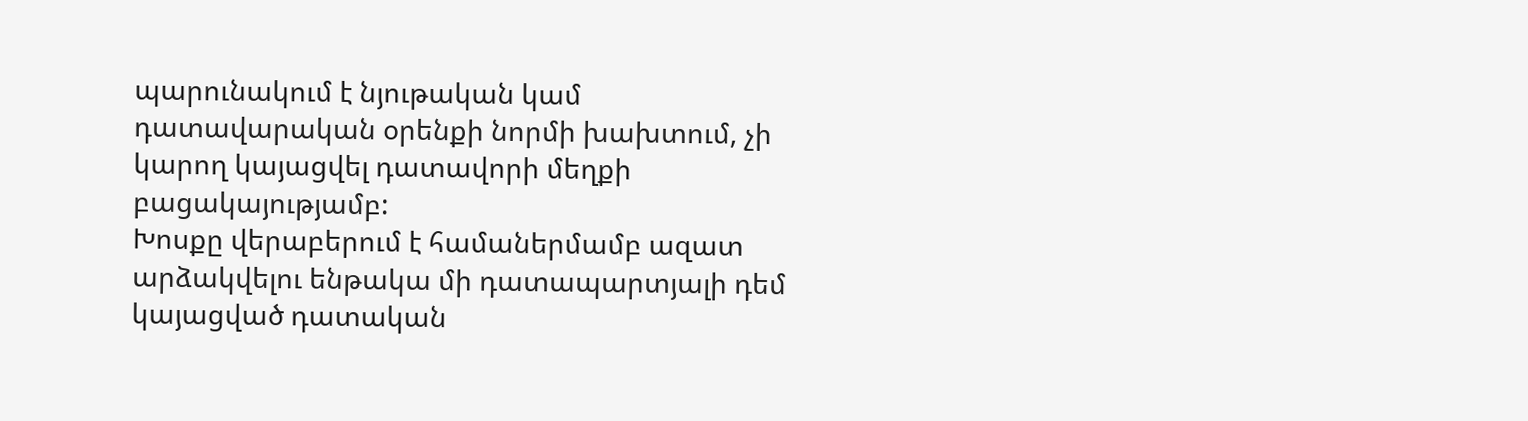պարունակում է նյութական կամ դատավարական օրենքի նորմի խախտում, չի կարող կայացվել դատավորի մեղքի բացակայությամբ:
Խոսքը վերաբերում է համաներմամբ ազատ արձակվելու ենթակա մի դատապարտյալի դեմ կայացված դատական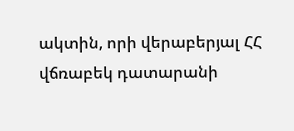ակտին, որի վերաբերյալ ՀՀ վճռաբեկ դատարանի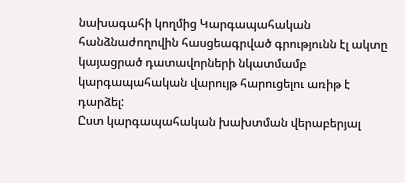նախագահի կողմից Կարգապահական հանձնաժողովին հասցեագրված գրությունն էլ ակտը կայացրած դատավորների նկատմամբ կարգապահական վարույթ հարուցելու առիթ է դարձել:
Ըստ կարգապահական խախտման վերաբերյալ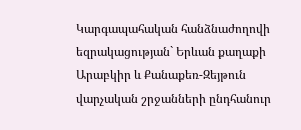Կարգապահական հանձնաժողովի եզրակացության` Երևան քաղաքի Արաբկիր և Քանաքեռ-Զեյթուն վարչական շրջանների ընդհանուր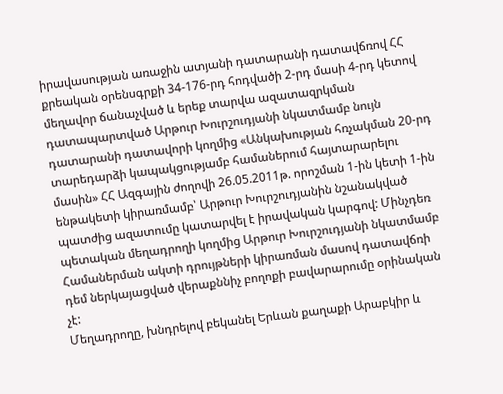իրավասության առաջին ատյանի դատարանի դատավճռով ՀՀ քրեական օրենսգրքի 34-176-րդ հոդվածի 2-րդ մասի 4-րդ կետով մեղավոր ճանաչված և երեք տարվա ազատազրկման դատապարտված Արթուր Խուրշուդյանի նկատմամբ նույն դատարանի դատավորի կողմից «Անկախության հռչակման 20-րդ տարեդարձի կապակցությամբ համաներում հայտարարելու մասին» ՀՀ Ազգային ժողովի 26.05.2011թ. որոշման 1-ին կետի 1-ին ենթակետի կիրառմամբ՝ Արթուր Խուրշուդյանին նշանակված պատժից ազատումը կատարվել է իրավական կարգով: Մինչդեռ պետական մեղադրողի կողմից Արթուր Խուրշուդյանի նկատմամբ Համաներման ակտի դրույթների կիրառման մասով դատավճռի դեմ ներկայացված վերաքննիչ բողոքի բավարարումը օրինական չէ:
Մեղադրողը, խնդրելով բեկանել Երևան քաղաքի Արաբկիր և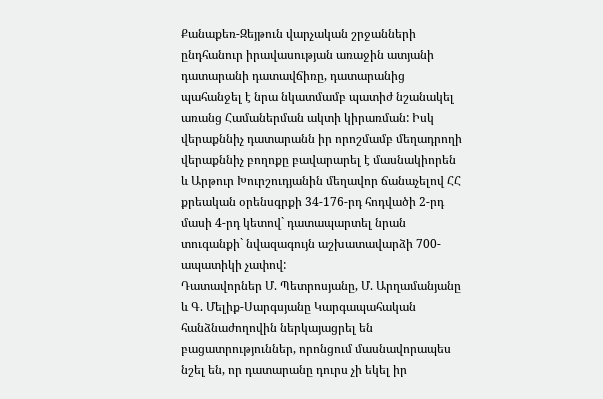Քանաքեռ-Զեյթուն վարչական շրջանների ընդհանուր իրավասության առաջին ատյանի դատարանի դատավճիռը, դատարանից պահանջել է նրա նկատմամբ պատիժ նշանակել առանց Համաներման ակտի կիրառման: Իսկ վերաքննիչ դատարանն իր որոշմամբ մեղադրողի վերաքննիչ բողոքը բավարարել է մասնակիորեն և Արթուր Խուրշուդյանին մեղավոր ճանաչելով ՀՀ քրեական օրենսգրքի 34-176-րդ հոդվածի 2-րդ մասի 4-րդ կետով` դատապարտել նրան տուգանքի` նվազագույն աշխատավարձի 700-ապատիկի չափով:
Դատավորներ Մ. Պետրոսյանը, Մ. Արղամանյանը և Գ. Մելիք-Սարգսյանը Կարգապահական հանձնաժողովին ներկայացրել են բացատրություններ, որոնցում մասնավորապես նշել են, որ դատարանը դուրս չի եկել իր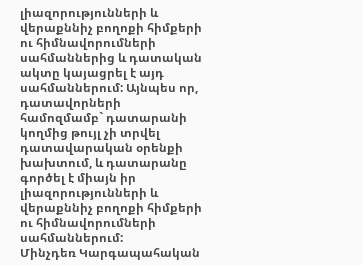լիազորությունների և վերաքննիչ բողոքի հիմքերի ու հիմնավորումների սահմաններից և դատական ակտը կայացրել է այդ սահմաններում: Այնպես որ, դատավորների համոզմամբ` դատարանի կողմից թույլ չի տրվել դատավարական օրենքի խախտում, և դատարանը գործել է միայն իր լիազորությունների և վերաքննիչ բողոքի հիմքերի ու հիմնավորումների սահմաններում:
Մինչդեռ Կարգապահական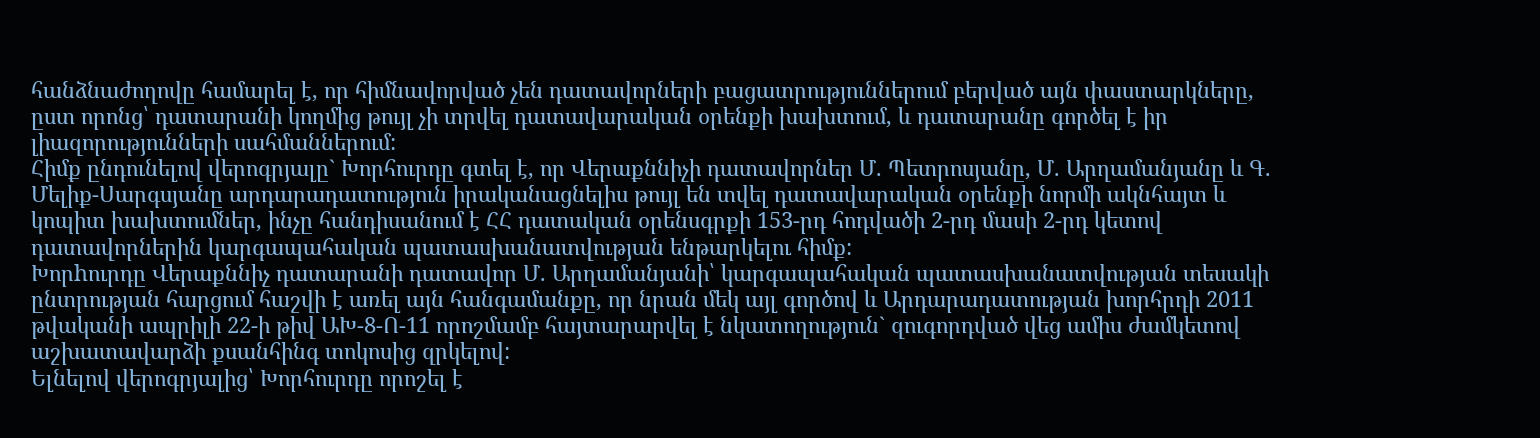հանձնաժողովը համարել է, որ հիմնավորված չեն դատավորների բացատրություններում բերված այն փաստարկները, ըստ որոնց՝ դատարանի կողմից թույլ չի տրվել դատավարական օրենքի խախտում, և դատարանը գործել է իր լիազորությունների սահմաններում:
Հիմք ընդունելով վերոգրյալը` Խորհուրդը գտել է, որ Վերաքննիչի դատավորներ Մ. Պետրոսյանը, Մ. Արղամանյանը և Գ. Մելիք-Սարգսյանը արդարադատություն իրականացնելիս թույլ են տվել դատավարական օրենքի նորմի ակնհայտ և կոպիտ խախտումներ, ինչը հանդիսանում է ՀՀ դատական օրենսգրքի 153-րդ հոդվածի 2-րդ մասի 2-րդ կետով դատավորներին կարգապահական պատասխանատվության ենթարկելու հիմք:
Խորhուրդը Վերաքննիչ դատարանի դատավոր Մ. Արղամանյանի՝ կարգապահական պատասխանատվության տեսակի ընտրության հարցում հաշվի է առել այն հանգամանքը, որ նրան մեկ այլ գործով և Արդարադատության խորհրդի 2011 թվականի ապրիլի 22-ի թիվ ԱԽ-8-Ո-11 որոշմամբ հայտարարվել է նկատողություն` զուգորդված վեց ամիս ժամկետով աշխատավարձի քսանհինգ տոկոսից զրկելով:
Ելնելով վերոգրյալից՝ Խորհուրդը որոշել է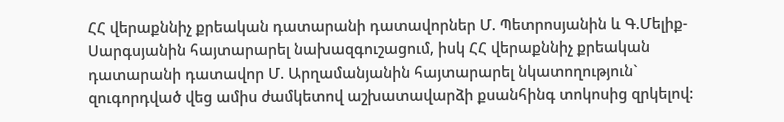ՀՀ վերաքննիչ քրեական դատարանի դատավորներ Մ. Պետրոսյանին և Գ.Մելիք-Սարգսյանին հայտարարել նախազգուշացում, իսկ ՀՀ վերաքննիչ քրեական դատարանի դատավոր Մ. Արղամանյանին հայտարարել նկատողություն` զուգորդված վեց ամիս ժամկետով աշխատավարձի քսանհինգ տոկոսից զրկելով: